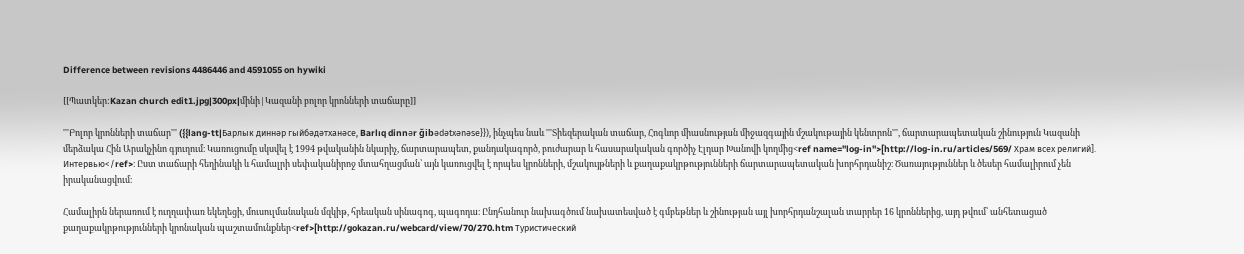Difference between revisions 4486446 and 4591055 on hywiki

[[Պատկեր:Kazan church edit1.jpg|300px|մինի|Կազանի բոլոր կրոնների տաճարը]]

'''Բոլոր կրոնների տաճար''' ({{lang-tt|Барлык диннәр гыйбәдәтханәсе, Barlıq dinnәr ğibәdәtxәnәse}}), ինչպես նաև '''Տիեզերական տաճար, Հոգևոր միասնության միջազգային մշակութային կենտրոն''', ճարտարապետական շինություն Կազանի մերձակա Հին Արակչինո գյուղում։ Կառուցումը սկսվել է 1994 թվականին նկարիչ, ճարտարապետ, քանդակագործ, բուժարար և հասարակական գործիչ Էլդար Խանովի կողմից<ref name="log-in">[http://log-in.ru/articles/569/ Храм всех религий]. Интервью</ref>։ Ըստ տաճարի հեղինակի և համալրի սեփականիրոջ մտահղացման՝ այն կառուցվել է որպես կրոնների, մշակույթների և քաղաքակրթությունների ճարտարապետական խորհրդանիշ։ Ծառայություններ և ծեսեր համալիրում չեն իրականացվում։

Համալիրն ներառում է ուղղափառ եկեղեցի, մուսուլմանական մզկիթ, հրեական սինագոգ, պագոդա։ Ընդհանուր նախագծում նախատեսված է գմբեթներ և շինության այլ խորհրդանշալան տարրեր 16 կրոններից, այդ թվում՝ անհետացած քաղաքակրթությունների կրոնական պաշտամունքներ<ref>[http://gokazan.ru/webcard/view/70/270.htm Туристический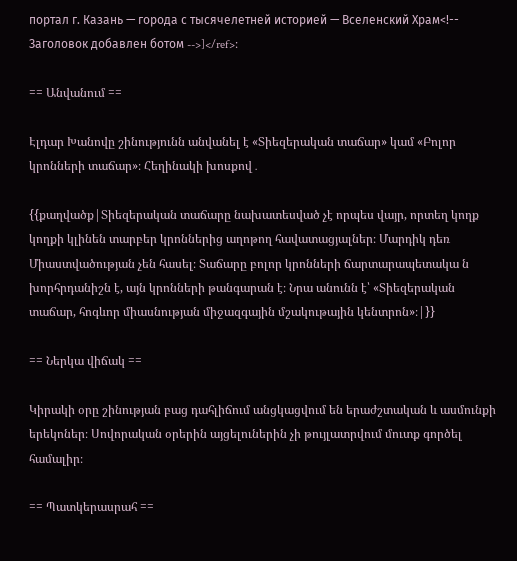портал г. Казань — города с тысячелетней историей — Вселенский Храм<!-- Заголовок добавлен ботом -->]</ref>։

== Անվանում ==

Էլդար Խանովը շինությունն անվանել է «Տիեզերական տաճար» կամ «Բոլոր կրոնների տաճար»։ Հեղինակի խոսքով․

{{քաղվածք|Տիեզերական տաճարը նախատեսված չէ որպես վայր, որտեղ կողք կողքի կլինեն տարբեր կրոններից աղոթող հավատացյալներ։ Մարդիկ դեռ Միաստվածության չեն հասել։ Տաճարը բոլոր կրոնների ճարտարապետակա ն խորհրդանիշն է, այն կրոնների թանգարան է։ Նրա անունն է՝ «Տիեզերական տաճար, հոգևոր միասնության միջազգային մշակութային կենտրոն»։|}}

== Ներկա վիճակ ==

Կիրակի օրը շինության բաց դահլիճում անցկացվում են երաժշտական և ասմունքի երեկոներ։ Սովորական օրերին այցելուներին չի թույլատրվում մուտք գործել համալիր։

== Պատկերասրահ ==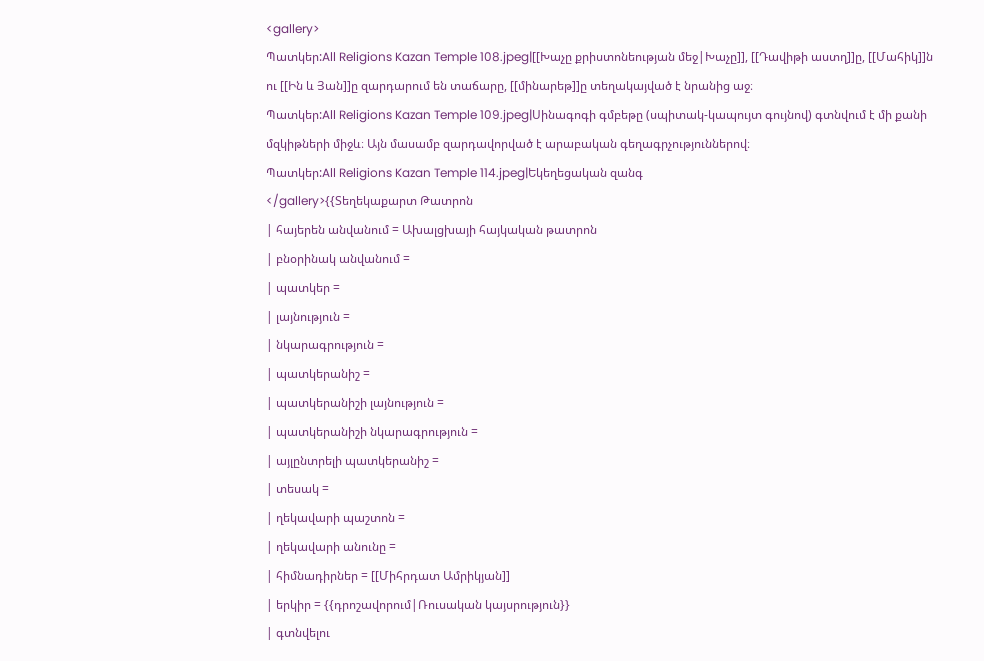<gallery>
Պատկեր:All Religions Kazan Temple 108.jpeg|[[Խաչը քրիստոնեության մեջ|Խաչը]], [[Դավիթի աստղ]]ը, [[Մահիկ]]ն ու [[Ին և Յան]]ը զարդարում են տաճարը, [[մինարեթ]]ը տեղակայված է նրանից աջ։
Պատկեր:All Religions Kazan Temple 109.jpeg|Սինագոգի գմբեթը (սպիտակ-կապույտ գույնով) գտնվում է մի քանի մզկիթների միջև։ Այն մասամբ զարդավորված է արաբական գեղագրչություններով։
Պատկեր:All Religions Kazan Temple 114.jpeg|Եկեղեցական զանգ
</gallery>{{Տեղեկաքարտ Թատրոն
| հայերեն անվանում = Ախալցխայի հայկական թատրոն
| բնօրինակ անվանում =
| պատկեր =
| լայնություն =
| նկարագրություն =
| պատկերանիշ =
| պատկերանիշի լայնություն =
| պատկերանիշի նկարագրություն =
| այլընտրելի պատկերանիշ =
| տեսակ =
| ղեկավարի պաշտոն =
| ղեկավարի անունը =
| հիմնադիրներ = [[Միհրդատ Ամրիկյան]]
| երկիր = {{դրոշավորում|Ռուսական կայսրություն}}
| գտնվելու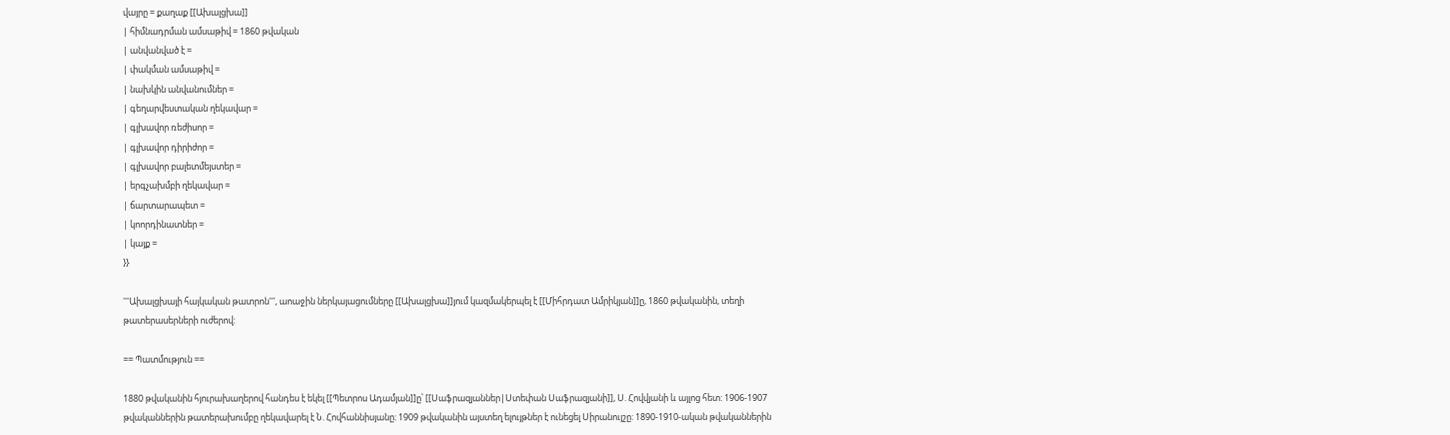վայրը = քաղաք [[Ախալցխա]]
| հիմնադրման ամսաթիվ = 1860 թվական
| անվանված է =
| փակման ամսաթիվ =
| նախկին անվանումներ =
| գեղարվեստական ղեկավար =
| գլխավոր ռեժիսոր =
| գլխավոր դիրիժոր =
| գլխավոր բալետմեյստեր =
| երգչախմբի ղեկավար =
| ճարտարապետ =
| կոորդինատներ =
| կայք =
}}

'''Ախալցխայի հայկական թատրոն''', աոաջին ներկայացումները [[Ախալցխա]]յում կազմակերպել է [[Միհրդատ Ամրիկյան]]ը, 1860 թվականին, տեղի թատերասերների ուժերով:

== Պատմություն ==

1880 թվականին հյուրախաղերով հանդես է եկել [[Պետրոս Ադամյան]]ը՝ [[Սաֆրազյաններ|Ստեփան Սաֆրազյանի]], Ս. Հովվյանի և այլոց հետ: 1906-1907 թվականներին թատերախումբը ղեկավարել է Ն. Հովհաննիսյանը: 1909 թվականին այստեղ ելույթներ է ունեցել Սիրանույշը: 1890-1910-ական թվականներին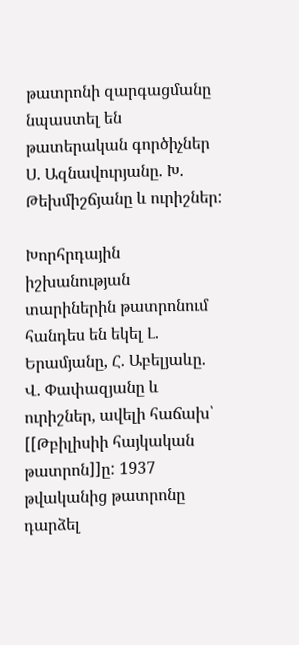թատրոնի զարգացմանը նպաստել են թատերական գործիչներ Ս. Ազնավուրյանը. Խ. Թեխմիշճյանը և ուրիշներ:

Խորհրդային իշխանության տարիներին թատրոնում հանդես են եկել Լ. Երամյանը, Հ. Աբելյաևը. Վ. Փափազյանը և ուրիշներ, ավելի հաճախ՝ [[Թբիլիսիի հայկական թատրոն]]ը: 1937 թվականից թատրոնը դարձել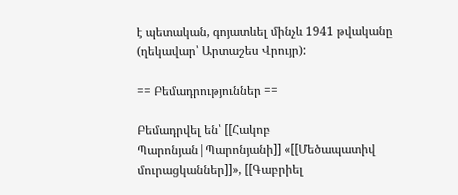է պետական, գոյատևել մինչև 1941 թվականը (ղեկավար՝ Արտաշես Վրույր):

== Բեմադրություններ ==

Բեմադրվել են՝ [[Հակոբ Պարոնյան|Պարոնյանի]] «[[Մեծապատիվ մուրացկաններ]]», [[Գաբրիել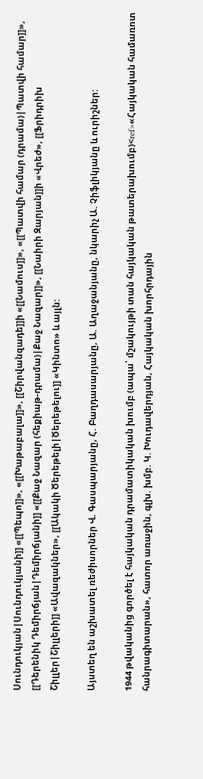Սունդուկյան|Սունդուկյանի]] «[[Պեպո]]», «[[Խաթաբալա]]», [[Շիրվանզադե]]ի «[[Նամուս]]», «[[Պատվի համար (դրամա)|Պատվի համար]]», [[Դերենիկ Դեմիրճյան|Դեմիրճյանի]] «[[Քաջ Նազար (հեքիաթ-դրամա)|Քաջ Նազար]]», [[Նաիրի Զարյան]]ի «Վրեժ», [[Ֆրիդրիխ Շիլլեր|Շիլլերի]] «Ավազակներ», [[Ակակի Ծերեթելի|Ծերեթելու]] «Կինտո» և այլն:

Այստեղ են աշխատել ռեժիսորներ Վ. Գասպարյանը, Հ. Բաղդասարյանը, Ա. Աղաջանյանը, նկարիչ Ա. Չիֆլիկյանը և ուրիշներ:

1944 թվականից գործել է հայկական դրամատիկական խումբ (ապա՝ մշակույթի տան հայկական թատերախումբ)<ref>«Հայկական համառոտ հանրագիտարան», հատոր առաջին, գլխ. խմբ. Կ. Խուդավերդյան, Հայկական խորհրդային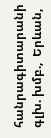հանրագիտարանի գլխ. խմբ.,  Երևան,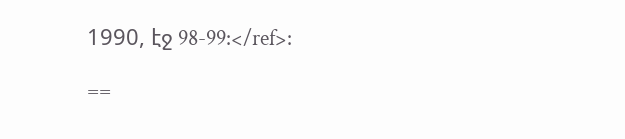1990, էջ 98-99:</ref>:

==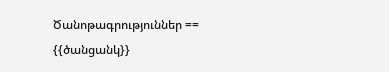Ծանոթագրություններ ==
{{ծանցանկ}}